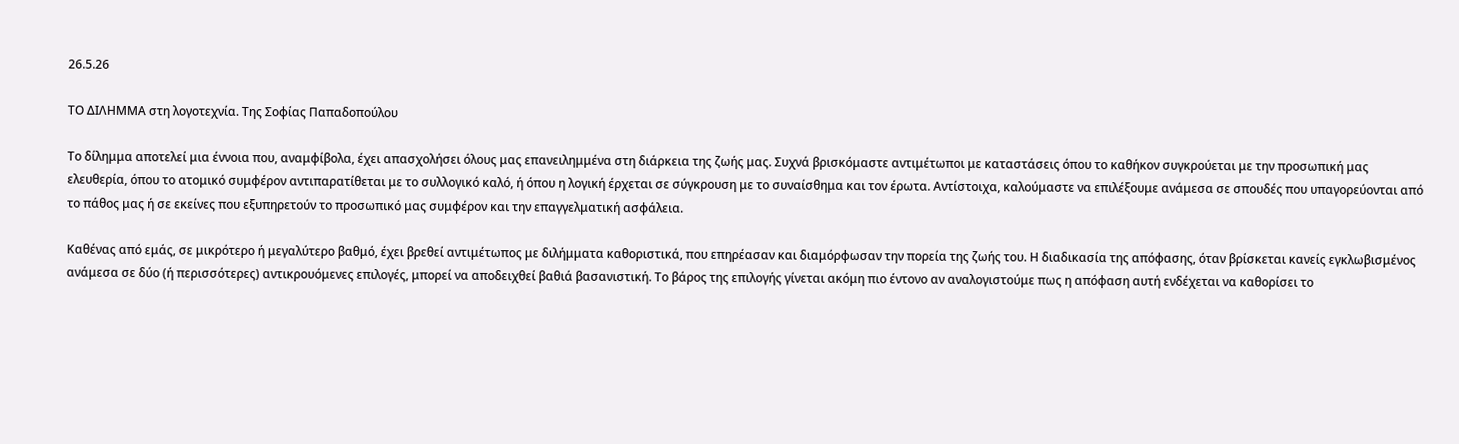26.5.26

ΤΟ ΔΙΛΗΜΜΑ στη λογοτεχνία. Της Σοφίας Παπαδοπούλου

Το δίλημμα αποτελεί μια έννοια που, αναμφίβολα, έχει απασχολήσει όλους μας επανειλημμένα στη διάρκεια της ζωής μας. Συχνά βρισκόμαστε αντιμέτωποι με καταστάσεις όπου το καθήκον συγκρούεται με την προσωπική μας ελευθερία, όπου το ατομικό συμφέρον αντιπαρατίθεται με το συλλογικό καλό, ή όπου η λογική έρχεται σε σύγκρουση με το συναίσθημα και τον έρωτα. Αντίστοιχα, καλούμαστε να επιλέξουμε ανάμεσα σε σπουδές που υπαγορεύονται από το πάθος μας ή σε εκείνες που εξυπηρετούν το προσωπικό μας συμφέρον και την επαγγελματική ασφάλεια.

Καθένας από εμάς, σε μικρότερο ή μεγαλύτερο βαθμό, έχει βρεθεί αντιμέτωπος με διλήμματα καθοριστικά, που επηρέασαν και διαμόρφωσαν την πορεία της ζωής του. Η διαδικασία της απόφασης, όταν βρίσκεται κανείς εγκλωβισμένος ανάμεσα σε δύο (ή περισσότερες) αντικρουόμενες επιλογές, μπορεί να αποδειχθεί βαθιά βασανιστική. Το βάρος της επιλογής γίνεται ακόμη πιο έντονο αν αναλογιστούμε πως η απόφαση αυτή ενδέχεται να καθορίσει το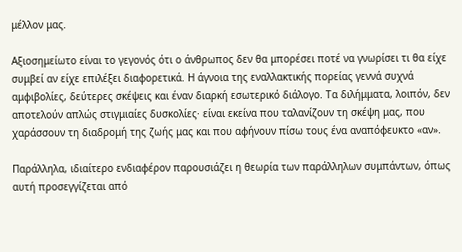μέλλον μας.

Αξιοσημείωτο είναι το γεγονός ότι ο άνθρωπος δεν θα μπορέσει ποτέ να γνωρίσει τι θα είχε συμβεί αν είχε επιλέξει διαφορετικά. Η άγνοια της εναλλακτικής πορείας γεννά συχνά αμφιβολίες, δεύτερες σκέψεις και έναν διαρκή εσωτερικό διάλογο. Τα διλήμματα, λοιπόν, δεν αποτελούν απλώς στιγμιαίες δυσκολίες· είναι εκείνα που ταλανίζουν τη σκέψη μας, που χαράσσουν τη διαδρομή της ζωής μας και που αφήνουν πίσω τους ένα αναπόφευκτο «αν».

Παράλληλα, ιδιαίτερο ενδιαφέρον παρουσιάζει η θεωρία των παράλληλων συμπάντων, όπως αυτή προσεγγίζεται από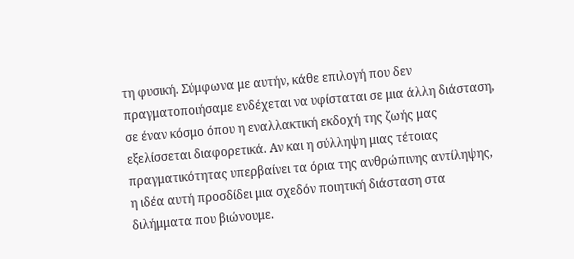τη φυσική. Σύμφωνα με αυτήν, κάθε επιλογή που δεν πραγματοποιήσαμε ενδέχεται να υφίσταται σε μια άλλη διάσταση, σε έναν κόσμο όπου η εναλλακτική εκδοχή της ζωής μας εξελίσσεται διαφορετικά. Αν και η σύλληψη μιας τέτοιας πραγματικότητας υπερβαίνει τα όρια της ανθρώπινης αντίληψης, η ιδέα αυτή προσδίδει μια σχεδόν ποιητική διάσταση στα διλήμματα που βιώνουμε.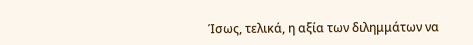Ίσως, τελικά, η αξία των διλημμάτων να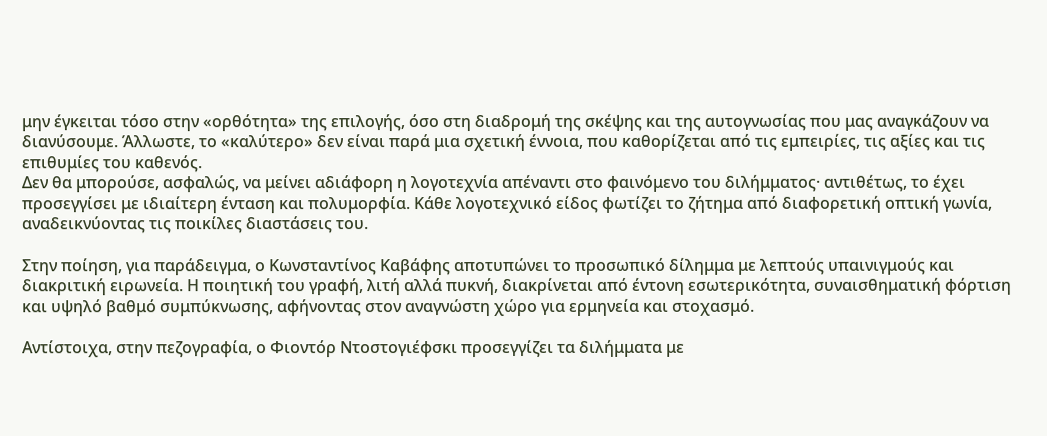μην έγκειται τόσο στην «ορθότητα» της επιλογής, όσο στη διαδρομή της σκέψης και της αυτογνωσίας που μας αναγκάζουν να διανύσουμε. Άλλωστε, το «καλύτερο» δεν είναι παρά μια σχετική έννοια, που καθορίζεται από τις εμπειρίες, τις αξίες και τις επιθυμίες του καθενός.
Δεν θα μπορούσε, ασφαλώς, να μείνει αδιάφορη η λογοτεχνία απέναντι στο φαινόμενο του διλήμματος· αντιθέτως, το έχει προσεγγίσει με ιδιαίτερη ένταση και πολυμορφία. Κάθε λογοτεχνικό είδος φωτίζει το ζήτημα από διαφορετική οπτική γωνία, αναδεικνύοντας τις ποικίλες διαστάσεις του.

Στην ποίηση, για παράδειγμα, ο Κωνσταντίνος Καβάφης αποτυπώνει το προσωπικό δίλημμα με λεπτούς υπαινιγμούς και διακριτική ειρωνεία. Η ποιητική του γραφή, λιτή αλλά πυκνή, διακρίνεται από έντονη εσωτερικότητα, συναισθηματική φόρτιση και υψηλό βαθμό συμπύκνωσης, αφήνοντας στον αναγνώστη χώρο για ερμηνεία και στοχασμό.

Αντίστοιχα, στην πεζογραφία, ο Φιοντόρ Ντοστογιέφσκι προσεγγίζει τα διλήμματα με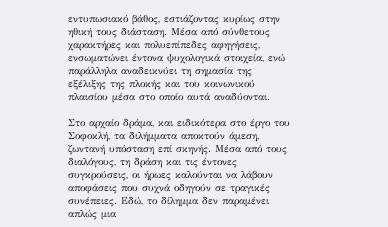εντυπωσιακό βάθος, εστιάζοντας κυρίως στην ηθική τους διάσταση. Μέσα από σύνθετους χαρακτήρες και πολυεπίπεδες αφηγήσεις, ενσωματώνει έντονα ψυχολογικά στοιχεία, ενώ παράλληλα αναδεικνύει τη σημασία της εξέλιξης της πλοκής και του κοινωνικού πλαισίου μέσα στο οποίο αυτά αναδύονται.

Στο αρχαίο δράμα, και ειδικότερα στο έργο του Σοφοκλή, τα διλήμματα αποκτούν άμεση, ζωντανή υπόσταση επί σκηνής. Μέσα από τους διαλόγους, τη δράση και τις έντονες συγκρούσεις, οι ήρωες καλούνται να λάβουν αποφάσεις που συχνά οδηγούν σε τραγικές συνέπειες. Εδώ, το δίλημμα δεν παραμένει απλώς μια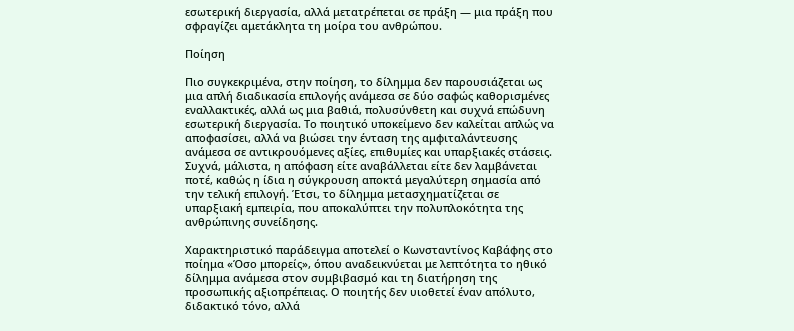εσωτερική διεργασία, αλλά μετατρέπεται σε πράξη — μια πράξη που σφραγίζει αμετάκλητα τη μοίρα του ανθρώπου.

Ποίηση

Πιο συγκεκριμένα, στην ποίηση, το δίλημμα δεν παρουσιάζεται ως μια απλή διαδικασία επιλογής ανάμεσα σε δύο σαφώς καθορισμένες εναλλακτικές, αλλά ως μια βαθιά, πολυσύνθετη και συχνά επώδυνη εσωτερική διεργασία. Το ποιητικό υποκείμενο δεν καλείται απλώς να αποφασίσει, αλλά να βιώσει την ένταση της αμφιταλάντευσης ανάμεσα σε αντικρουόμενες αξίες, επιθυμίες και υπαρξιακές στάσεις. Συχνά, μάλιστα, η απόφαση είτε αναβάλλεται είτε δεν λαμβάνεται ποτέ, καθώς η ίδια η σύγκρουση αποκτά μεγαλύτερη σημασία από την τελική επιλογή. Έτσι, το δίλημμα μετασχηματίζεται σε υπαρξιακή εμπειρία, που αποκαλύπτει την πολυπλοκότητα της ανθρώπινης συνείδησης.

Χαρακτηριστικό παράδειγμα αποτελεί ο Κωνσταντίνος Καβάφης στο ποίημα «Όσο μπορείς», όπου αναδεικνύεται με λεπτότητα το ηθικό δίλημμα ανάμεσα στον συμβιβασμό και τη διατήρηση της προσωπικής αξιοπρέπειας. Ο ποιητής δεν υιοθετεί έναν απόλυτο, διδακτικό τόνο, αλλά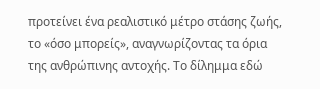προτείνει ένα ρεαλιστικό μέτρο στάσης ζωής, το «όσο μπορείς», αναγνωρίζοντας τα όρια της ανθρώπινης αντοχής. Το δίλημμα εδώ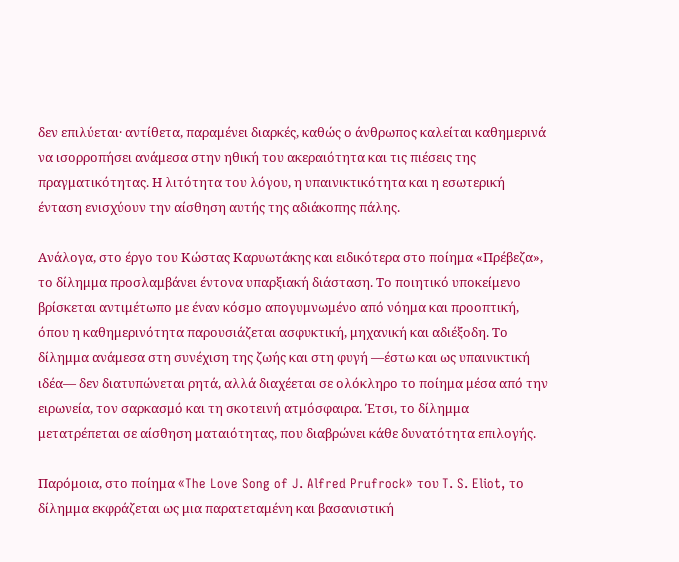δεν επιλύεται· αντίθετα, παραμένει διαρκές, καθώς ο άνθρωπος καλείται καθημερινά να ισορροπήσει ανάμεσα στην ηθική του ακεραιότητα και τις πιέσεις της πραγματικότητας. Η λιτότητα του λόγου, η υπαινικτικότητα και η εσωτερική ένταση ενισχύουν την αίσθηση αυτής της αδιάκοπης πάλης.

Ανάλογα, στο έργο του Κώστας Καρυωτάκης και ειδικότερα στο ποίημα «Πρέβεζα», το δίλημμα προσλαμβάνει έντονα υπαρξιακή διάσταση. Το ποιητικό υποκείμενο βρίσκεται αντιμέτωπο με έναν κόσμο απογυμνωμένο από νόημα και προοπτική, όπου η καθημερινότητα παρουσιάζεται ασφυκτική, μηχανική και αδιέξοδη. Το δίλημμα ανάμεσα στη συνέχιση της ζωής και στη φυγή —έστω και ως υπαινικτική ιδέα— δεν διατυπώνεται ρητά, αλλά διαχέεται σε ολόκληρο το ποίημα μέσα από την ειρωνεία, τον σαρκασμό και τη σκοτεινή ατμόσφαιρα. Έτσι, το δίλημμα μετατρέπεται σε αίσθηση ματαιότητας, που διαβρώνει κάθε δυνατότητα επιλογής.

Παρόμοια, στο ποίημα «The Love Song of J. Alfred Prufrock» του T. S. Eliot, το δίλημμα εκφράζεται ως μια παρατεταμένη και βασανιστική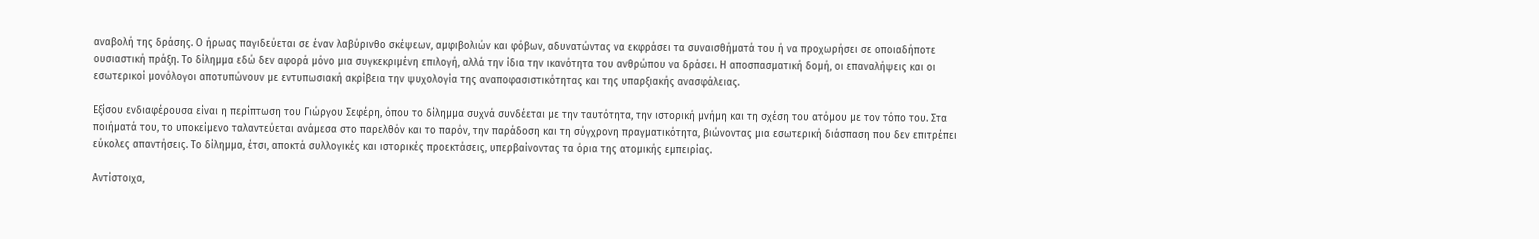αναβολή της δράσης. Ο ήρωας παγιδεύεται σε έναν λαβύρινθο σκέψεων, αμφιβολιών και φόβων, αδυνατώντας να εκφράσει τα συναισθήματά του ή να προχωρήσει σε οποιαδήποτε ουσιαστική πράξη. Το δίλημμα εδώ δεν αφορά μόνο μια συγκεκριμένη επιλογή, αλλά την ίδια την ικανότητα του ανθρώπου να δράσει. Η αποσπασματική δομή, οι επαναλήψεις και οι εσωτερικοί μονόλογοι αποτυπώνουν με εντυπωσιακή ακρίβεια την ψυχολογία της αναποφασιστικότητας και της υπαρξιακής ανασφάλειας.

Εξίσου ενδιαφέρουσα είναι η περίπτωση του Γιώργου Σεφέρη, όπου το δίλημμα συχνά συνδέεται με την ταυτότητα, την ιστορική μνήμη και τη σχέση του ατόμου με τον τόπο του. Στα ποιήματά του, το υποκείμενο ταλαντεύεται ανάμεσα στο παρελθόν και το παρόν, την παράδοση και τη σύγχρονη πραγματικότητα, βιώνοντας μια εσωτερική διάσπαση που δεν επιτρέπει εύκολες απαντήσεις. Το δίλημμα, έτσι, αποκτά συλλογικές και ιστορικές προεκτάσεις, υπερβαίνοντας τα όρια της ατομικής εμπειρίας.

Αντίστοιχα,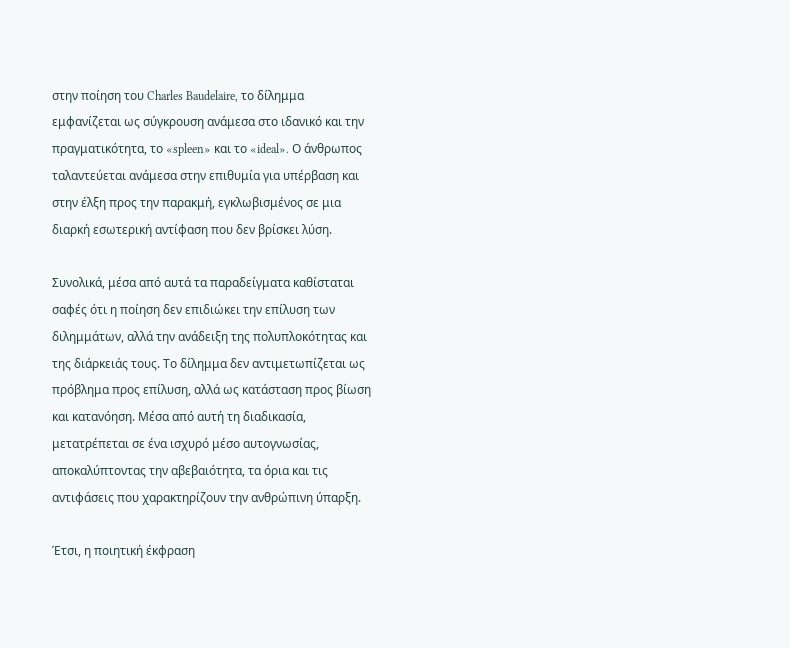στην ποίηση του Charles Baudelaire, το δίλημμα εμφανίζεται ως σύγκρουση ανάμεσα στο ιδανικό και την πραγματικότητα, το «spleen» και το «ideal». Ο άνθρωπος ταλαντεύεται ανάμεσα στην επιθυμία για υπέρβαση και στην έλξη προς την παρακμή, εγκλωβισμένος σε μια διαρκή εσωτερική αντίφαση που δεν βρίσκει λύση.

Συνολικά, μέσα από αυτά τα παραδείγματα καθίσταται σαφές ότι η ποίηση δεν επιδιώκει την επίλυση των διλημμάτων, αλλά την ανάδειξη της πολυπλοκότητας και της διάρκειάς τους. Το δίλημμα δεν αντιμετωπίζεται ως πρόβλημα προς επίλυση, αλλά ως κατάσταση προς βίωση και κατανόηση. Μέσα από αυτή τη διαδικασία, μετατρέπεται σε ένα ισχυρό μέσο αυτογνωσίας, αποκαλύπτοντας την αβεβαιότητα, τα όρια και τις αντιφάσεις που χαρακτηρίζουν την ανθρώπινη ύπαρξη.

Έτσι, η ποιητική έκφραση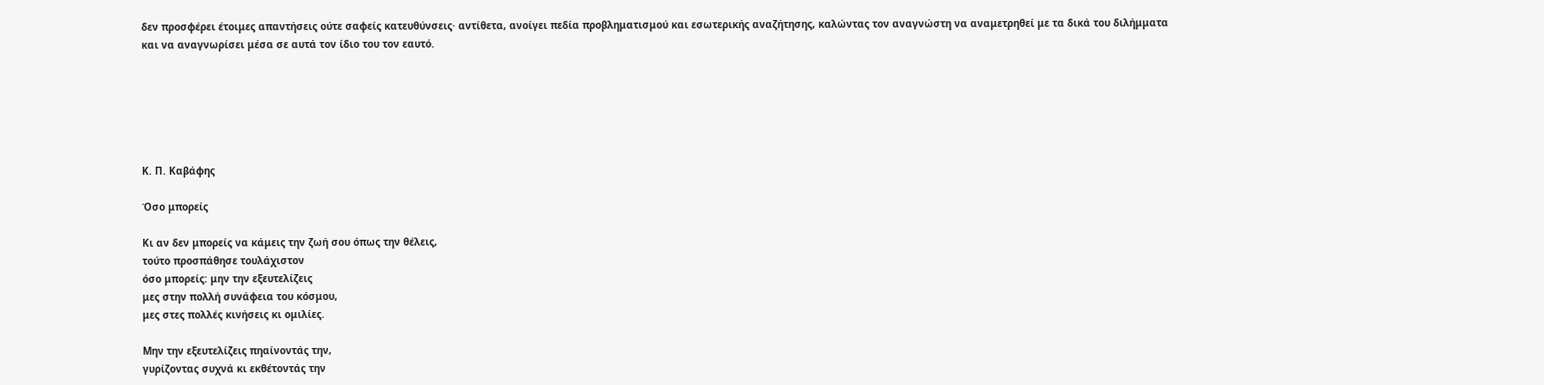δεν προσφέρει έτοιμες απαντήσεις ούτε σαφείς κατευθύνσεις· αντίθετα, ανοίγει πεδία προβληματισμού και εσωτερικής αναζήτησης, καλώντας τον αναγνώστη να αναμετρηθεί με τα δικά του διλήμματα και να αναγνωρίσει μέσα σε αυτά τον ίδιο του τον εαυτό.






Κ. Π. Καβάφης

Όσο μπορείς

Κι αν δεν μπορείς να κάμεις την ζωή σου όπως την θέλεις,
τούτο προσπάθησε τουλάχιστον
όσο μπορείς: μην την εξευτελίζεις
μες στην πολλή συνάφεια του κόσμου,
μες στες πολλές κινήσεις κι ομιλίες.

Μην την εξευτελίζεις πηαίνοντάς την,
γυρίζοντας συχνά κι εκθέτοντάς την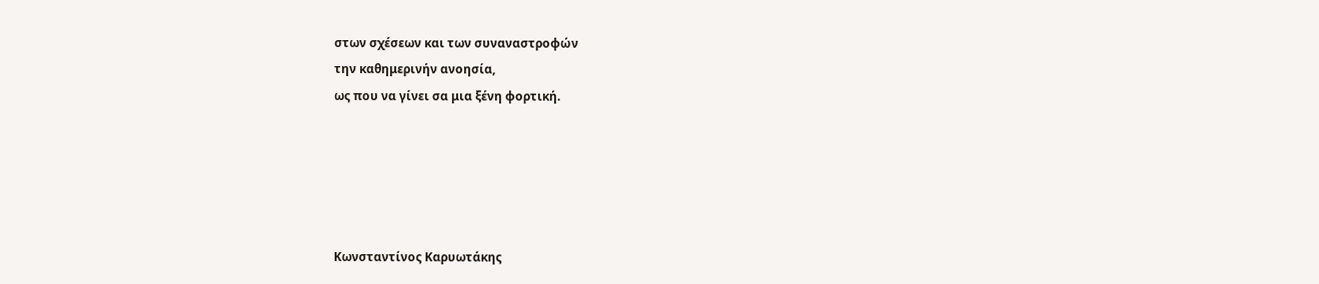στων σχέσεων και των συναναστροφών
την καθημερινήν ανοησία,
ως που να γίνει σα μια ξένη φορτική.





Κωνσταντίνος Καρυωτάκης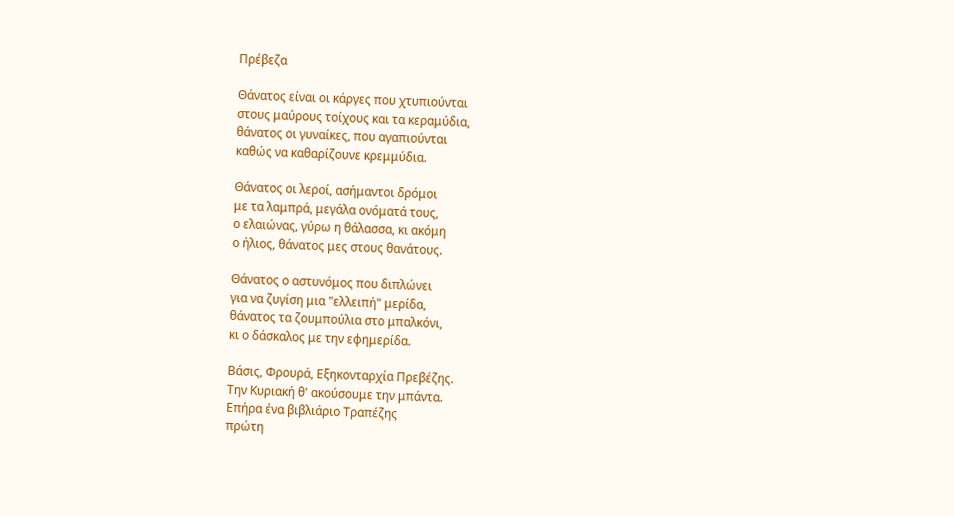Πρέβεζα

Θάνατος είναι οι κάργες που χτυπιούνται
στους μαύρους τοίχους και τα κεραμύδια,
θάνατος οι γυναίκες, που αγαπιούνται
καθώς να καθαρίζουνε κρεμμύδια.

Θάνατος οι λεροί, ασήμαντοι δρόμοι
με τα λαμπρά, μεγάλα ονόματά τους,
ο ελαιώνας, γύρω η θάλασσα, κι ακόμη
ο ήλιος, θάνατος μες στους θανάτους.

Θάνατος ο αστυνόμος που διπλώνει
για να ζυγίση μια "ελλειπή" μερίδα,
θάνατος τα ζουμπούλια στο μπαλκόνι,
κι ο δάσκαλος με την εφημερίδα.

Βάσις, Φρουρά, Εξηκονταρχία Πρεβέζης.
Την Κυριακή θ' ακούσουμε την μπάντα.
Επήρα ένα βιβλιάριο Τραπέζης
πρώτη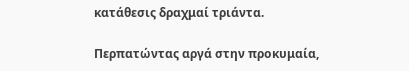κατάθεσις δραχμαί τριάντα.

Περπατώντας αργά στην προκυμαία,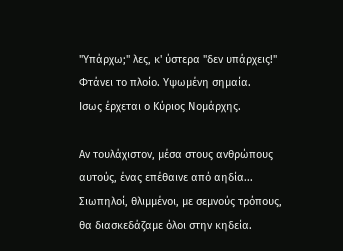"Υπάρχω;" λες, κ' ύστερα "δεν υπάρχεις!"
Φτάνει το πλοίο. Υψωμένη σημαία.
Ισως έρχεται ο Κύριος Νομάρχης.

Αν τουλάχιστον, μέσα στους ανθρώπους
αυτούς, ένας επέθαινε από αηδία...
Σιωπηλοί, θλιμμένοι, με σεμνούς τρόπους,
θα διασκεδάζαμε όλοι στην κηδεία.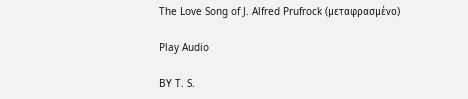The Love Song of J. Alfred Prufrock (μεταφρασμένο)

Play Audio

BY T. S.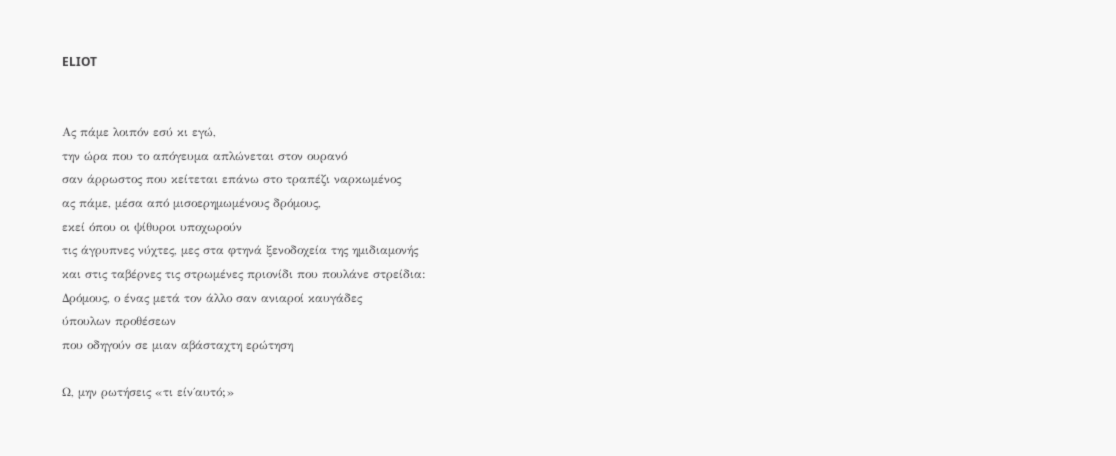ELIOT


Ας πάμε λοιπόν εσύ κι εγώ,
την ώρα που το απόγευμα απλώνεται στον ουρανό
σαν άρρωστος που κείτεται επάνω στο τραπέζι ναρκωμένος
ας πάμε, μέσα από μισοερημωμένους δρόμους,
εκεί όπου οι ψίθυροι υποχωρούν
τις άγρυπνες νύχτες, μες στα φτηνά ξενοδοχεία της ημιδιαμονής
και στις ταβέρνες τις στρωμένες πριονίδι που πουλάνε στρείδια:
Δρόμους, ο ένας μετά τον άλλο σαν ανιαροί καυγάδες
ύπουλων προθέσεων
που οδηγούν σε μιαν αβάσταχτη ερώτηση

Ω, μην ρωτήσεις «τι είν΄αυτό;»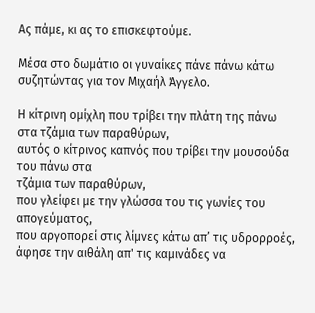Ας πάμε, κι ας το επισκεφτούμε.

Μέσα στο δωμάτιο οι γυναίκες πάνε πάνω κάτω
συζητώντας για τον Μιχαήλ Άγγελο.

Η κίτρινη ομίχλη που τρίβει την πλάτη της πάνω στα τζάμια των παραθύρων,
αυτός ο κίτρινος καπνός που τρίβει την μουσούδα του πάνω στα
τζάμια των παραθύρων,
που γλείφει με την γλώσσα του τις γωνίες του απογεύματος,
που αργοπορεί στις λίμνες κάτω απ’ τις υδρορροές,
άφησε την αιθάλη απ' τις καμινάδες να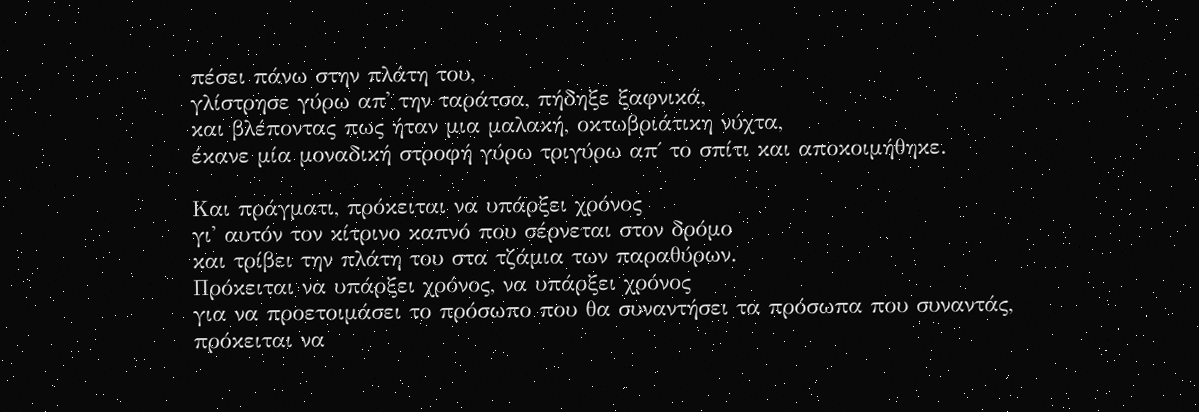πέσει πάνω στην πλάτη του,
γλίστρησε γύρω απ' την ταράτσα, πήδηξε ξαφνικά,
και βλέποντας πως ήταν μια μαλακή, οκτωβριάτικη νύχτα,
έκανε μία μοναδική στροφή γύρω τριγύρω απ΄ το σπίτι και αποκοιμήθηκε.

Και πράγματι, πρόκειται να υπάρξει χρόνος
γι' αυτόν τον κίτρινο καπνό που σέρνεται στον δρόμο
και τρίβει την πλάτη του στα τζάμια των παραθύρων.
Πρόκειται να υπάρξει χρόνος, να υπάρξει χρόνος
για να προετοιμάσει το πρόσωπο που θα συναντήσει τα πρόσωπα που συναντάς,
πρόκειται να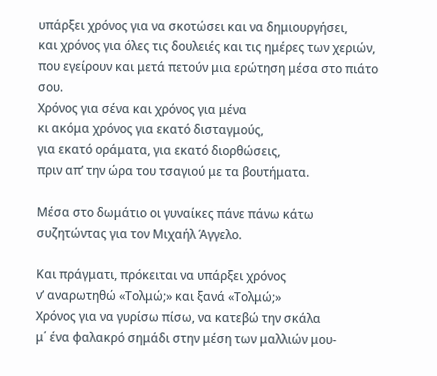υπάρξει χρόνος για να σκοτώσει και να δημιουργήσει,
και χρόνος για όλες τις δουλειές και τις ημέρες των χεριών,
που εγείρουν και μετά πετούν μια ερώτηση μέσα στο πιάτο σου.
Χρόνος για σένα και χρόνος για μένα
κι ακόμα χρόνος για εκατό δισταγμούς,
για εκατό οράματα, για εκατό διορθώσεις,
πριν απ’ την ώρα του τσαγιού με τα βουτήματα.

Μέσα στο δωμάτιο οι γυναίκες πάνε πάνω κάτω
συζητώντας για τον Μιχαήλ Άγγελο.

Και πράγματι, πρόκειται να υπάρξει χρόνος
ν’ αναρωτηθώ «Τολμώ;» και ξανά «Τολμώ;»
Χρόνος για να γυρίσω πίσω, να κατεβώ την σκάλα
μ΄ ένα φαλακρό σημάδι στην μέση των μαλλιών μου-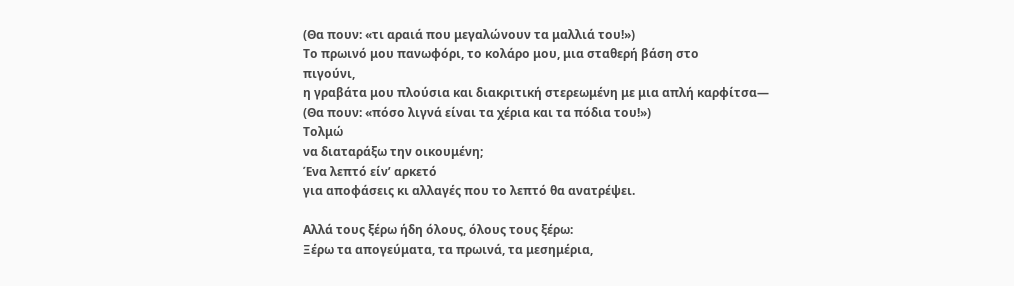(Θα πουν: «τι αραιά που μεγαλώνουν τα μαλλιά του!»)
Το πρωινό μου πανωφόρι, το κολάρο μου, μια σταθερή βάση στο
πιγούνι,
η γραβάτα μου πλούσια και διακριτική στερεωμένη με μια απλή καρφίτσα―
(Θα πουν: «πόσο λιγνά είναι τα χέρια και τα πόδια του!»)
Τολμώ
να διαταράξω την οικουμένη;
Ένα λεπτό είν’ αρκετό
για αποφάσεις κι αλλαγές που το λεπτό θα ανατρέψει.

Αλλά τους ξέρω ήδη όλους, όλους τους ξέρω:
Ξέρω τα απογεύματα, τα πρωινά, τα μεσημέρια,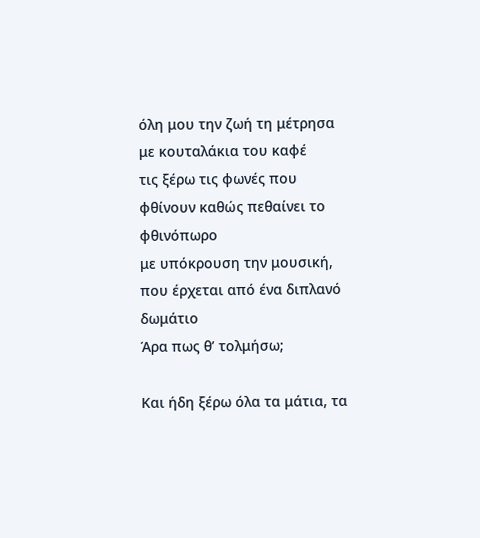όλη μου την ζωή τη μέτρησα με κουταλάκια του καφέ
τις ξέρω τις φωνές που φθίνουν καθώς πεθαίνει το φθινόπωρο
με υπόκρουση την μουσική, που έρχεται από ένα διπλανό δωμάτιο
Άρα πως θ’ τολμήσω;

Και ήδη ξέρω όλα τα μάτια, τα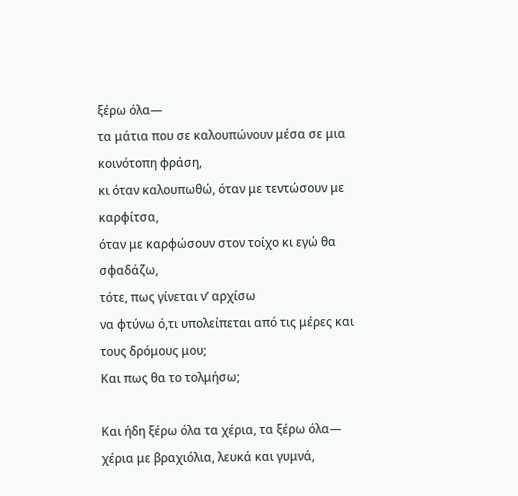ξέρω όλα―
τα μάτια που σε καλουπώνουν μέσα σε μια κοινότοπη φράση,
κι όταν καλουπωθώ, όταν με τεντώσουν με καρφίτσα,
όταν με καρφώσουν στον τοίχο κι εγώ θα σφαδάζω,
τότε, πως γίνεται ν’ αρχίσω
να φτύνω ό,τι υπολείπεται από τις μέρες και τους δρόμους μου;
Και πως θα το τολμήσω;

Και ήδη ξέρω όλα τα χέρια, τα ξέρω όλα―
χέρια με βραχιόλια, λευκά και γυμνά,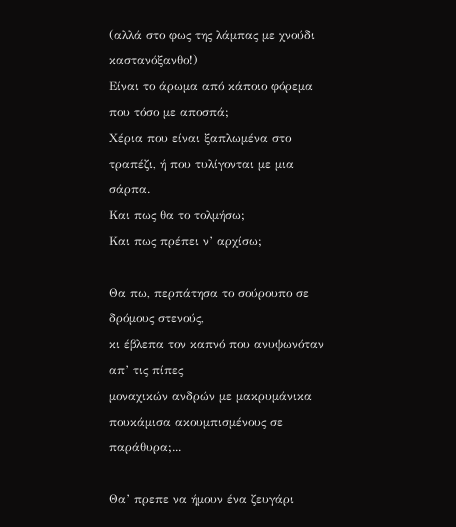(αλλά στο φως της λάμπας με χνούδι καστανόξανθο!)
Είναι το άρωμα από κάποιο φόρεμα
που τόσο με αποσπά;
Χέρια που είναι ξαπλωμένα στο τραπέζι, ή που τυλίγονται με μια σάρπα.
Και πως θα το τολμήσω;
Και πως πρέπει ν’ αρχίσω;

Θα πω, περπάτησα το σούρουπο σε δρόμους στενούς,
κι έβλεπα τον καπνό που ανυψωνόταν απ’ τις πίπες
μοναχικών ανδρών με μακρυμάνικα πουκάμισα ακουμπισμένους σε παράθυρα;...

Θα’ πρεπε να ήμουν ένα ζευγάρι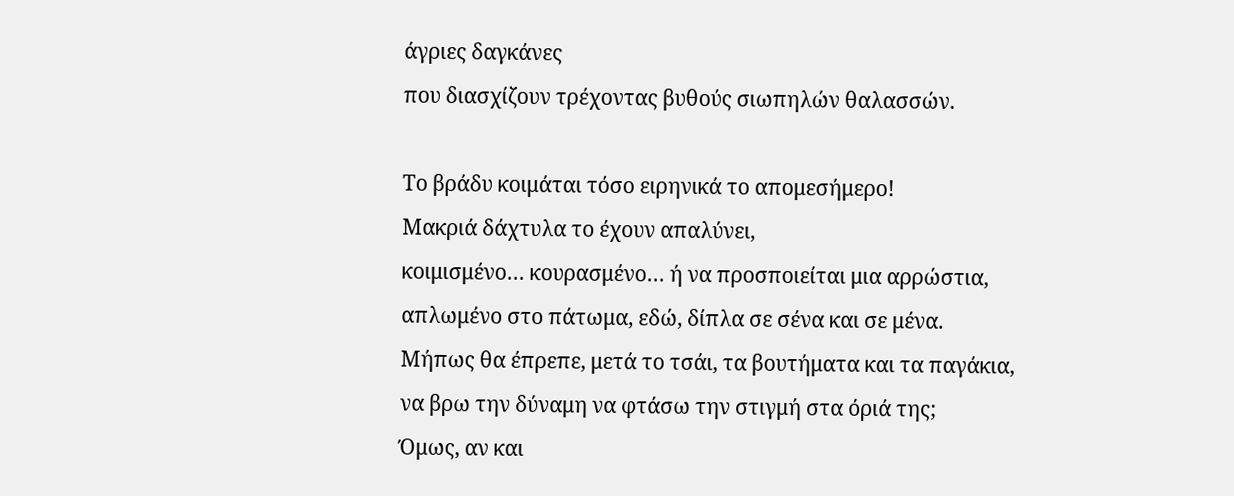άγριες δαγκάνες
που διασχίζουν τρέχοντας βυθούς σιωπηλών θαλασσών.

Το βράδυ κοιμάται τόσο ειρηνικά το απομεσήμερο!
Μακριά δάχτυλα το έχουν απαλύνει,
κοιμισμένο… κουρασμένο… ή να προσποιείται μια αρρώστια,
απλωμένο στο πάτωμα, εδώ, δίπλα σε σένα και σε μένα.
Μήπως θα έπρεπε, μετά το τσάι, τα βουτήματα και τα παγάκια,
να βρω την δύναμη να φτάσω την στιγμή στα όριά της;
Όμως, αν και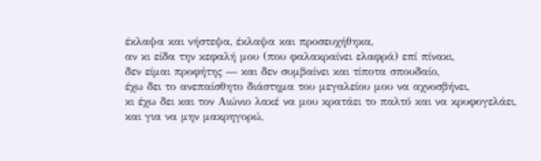έκλαψα και νήστεψα, έκλαψα και προσευχήθηκα,
αν κι είδα την κεφαλή μου (που φαλακραίνει ελαφρά) επί πίνακι,
δεν είμαι προφήτης ― και δεν συμβαίνει και τίποτα σπουδαίο,
έχω δει το ανεπαίσθητο διάστημα του μεγαλείου μου να αχνοσβήνει,
κι έχω δει και τον Αιώνιο λακέ να μου κρατάει το παλτό και να κρυφογελάει,
και για να μην μακρηγορώ,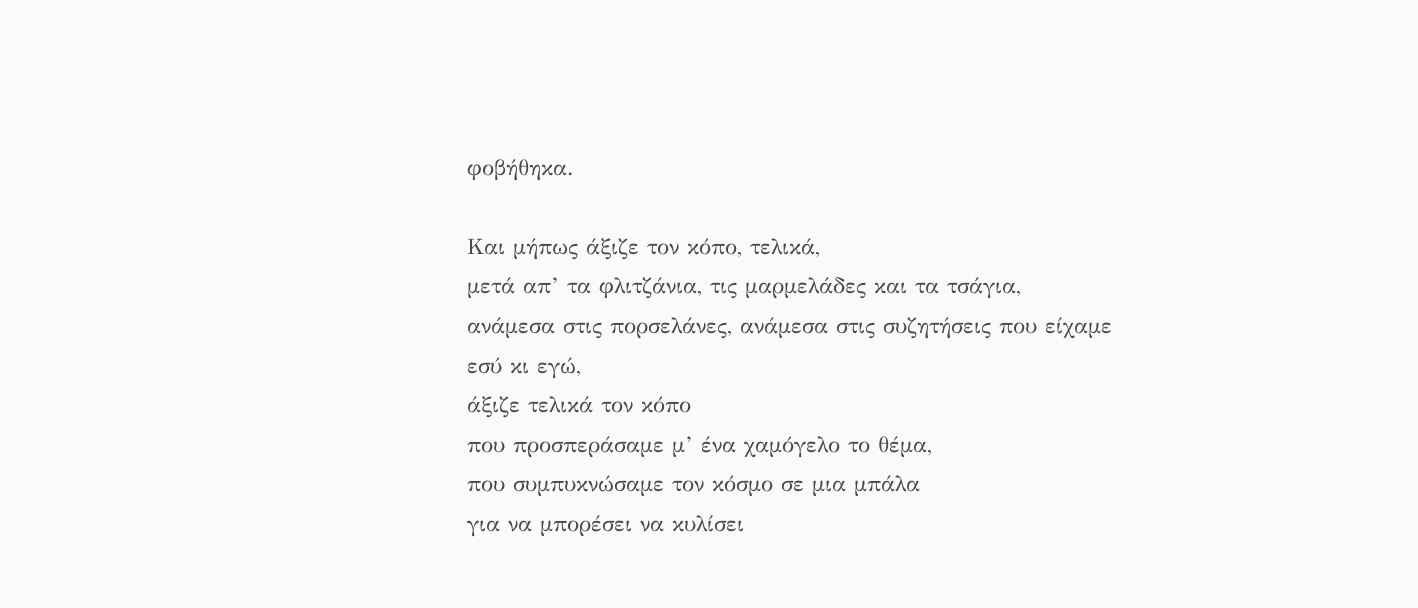φοβήθηκα.

Και μήπως άξιζε τον κόπο, τελικά,
μετά απ’ τα φλιτζάνια, τις μαρμελάδες και τα τσάγια,
ανάμεσα στις πορσελάνες, ανάμεσα στις συζητήσεις που είχαμε
εσύ κι εγώ,
άξιζε τελικά τον κόπο
που προσπεράσαμε μ’ ένα χαμόγελο το θέμα,
που συμπυκνώσαμε τον κόσμο σε μια μπάλα
για να μπορέσει να κυλίσει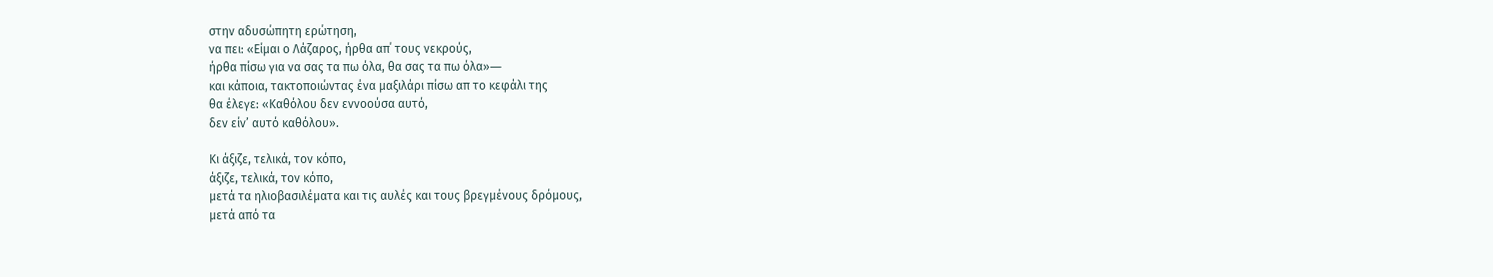στην αδυσώπητη ερώτηση,
να πει: «Είμαι ο Λάζαρος, ήρθα απ΄ τους νεκρούς,
ήρθα πίσω για να σας τα πω όλα, θα σας τα πω όλα»―
και κάποια, τακτοποιώντας ένα μαξιλάρι πίσω απ το κεφάλι της
θα έλεγε: «Καθόλου δεν εννοούσα αυτό,
δεν είν’ αυτό καθόλου».

Κι άξιζε, τελικά, τον κόπο,
άξιζε, τελικά, τον κόπο,
μετά τα ηλιοβασιλέματα και τις αυλές και τους βρεγμένους δρόμους,
μετά από τα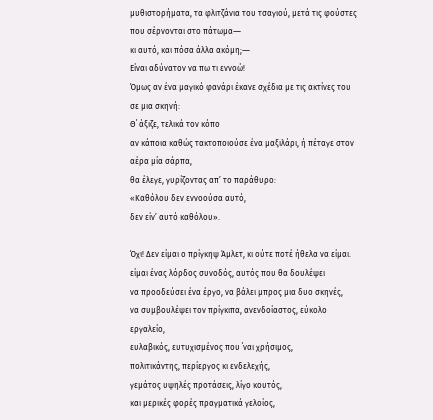μυθιστορήματα, τα φλιτζάνια του τσαγιού, μετά τις φούστες
που σέρνονται στο πάτωμα―
κι αυτό, και πόσα άλλα ακόμη;―
Είναι αδύνατον να πω τι εννοώ!
Όμως αν ένα μαγικό φανάρι έκανε σχέδια με τις ακτίνες του σε μια σκηνή:
Θ΄ άξιζε, τελικά τον κόπο
αν κάποια καθώς τακτοποιούσε ένα μαξιλάρι, ή πέταγε στον αέρα μία σάρπα,
θα έλεγε, γυρίζοντας απ’ το παράθυρο:
«Καθόλου δεν εννοούσα αυτό,
δεν είν’ αυτό καθόλου».

Όχι! Δεν είμαι ο πρίγκηψ Άμλετ, κι ούτε ποτέ ήθελα να είμαι.
είμαι ένας λόρδος συνοδός, αυτός που θα δουλέψει
να προοδεύσει ένα έργο, να βάλει μπρος μια δυο σκηνές,
να συμβουλέψει τον πρίγκιπα, ανενδοίαστος, εύκολο εργαλείο,
ευλαβικός, ευτυχισμένος που ΄ναι χρήσιμος,
πολιτικάντης, περίεργος κι ενδελεχής,
γεμάτος υψηλές προτάσεις, λίγο κουτός,
και μερικές φορές πραγματικά γελοίος,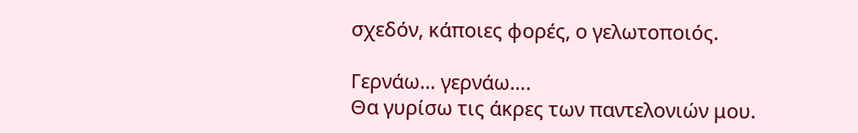σχεδόν, κάποιες φορές, ο γελωτοποιός.

Γερνάω… γερνάω….
Θα γυρίσω τις άκρες των παντελονιών μου.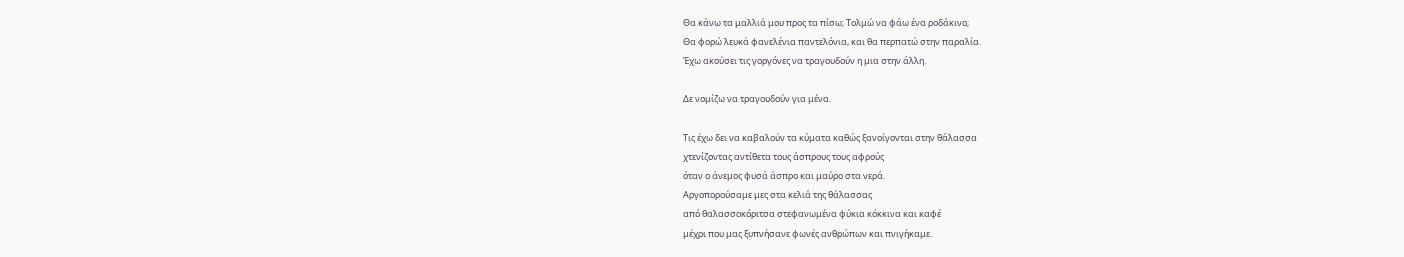Θα κάνω τα μαλλιά μου προς τα πίσω; Τολμώ να φάω ένα ροδάκινο;
Θα φορώ λευκά φανελένια παντελόνια, και θα περπατώ στην παραλία.
Έχω ακούσει τις γοργόνες να τραγουδούν η μια στην άλλη.

Δε νομίζω να τραγουδούν για μένα.

Τις έχω δει να καβαλούν τα κύματα καθώς ξανοίγονται στην θάλασσα
χτενίζοντας αντίθετα τους άσπρους τους αφρούς
όταν ο άνεμος φυσά άσπρο και μαύρο στα νερά.
Αργοπορούσαμε μες στα κελιά της θάλασσας
από θαλασσοκόριτσα στεφανωμένα φύκια κόκκινα και καφέ
μέχρι που μας ξυπνήσανε φωνές ανθρώπων και πνιγήκαμε.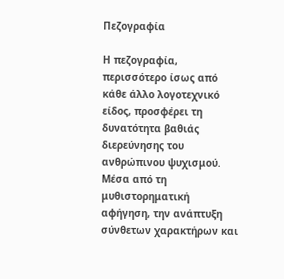Πεζογραφία

Η πεζογραφία, περισσότερο ίσως από κάθε άλλο λογοτεχνικό είδος, προσφέρει τη δυνατότητα βαθιάς διερεύνησης του ανθρώπινου ψυχισμού. Μέσα από τη μυθιστορηματική αφήγηση, την ανάπτυξη σύνθετων χαρακτήρων και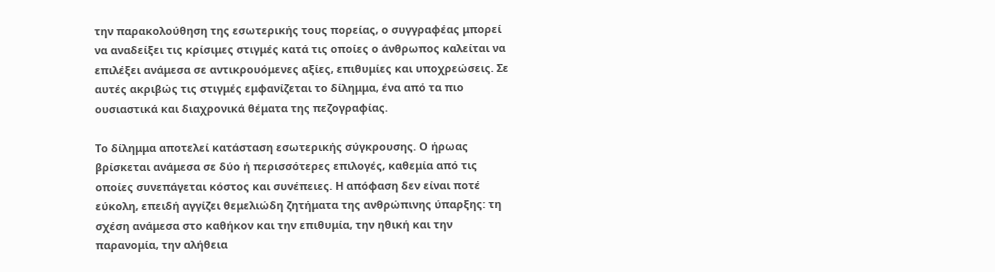την παρακολούθηση της εσωτερικής τους πορείας, ο συγγραφέας μπορεί να αναδείξει τις κρίσιμες στιγμές κατά τις οποίες ο άνθρωπος καλείται να επιλέξει ανάμεσα σε αντικρουόμενες αξίες, επιθυμίες και υποχρεώσεις. Σε αυτές ακριβώς τις στιγμές εμφανίζεται το δίλημμα, ένα από τα πιο ουσιαστικά και διαχρονικά θέματα της πεζογραφίας.

Το δίλημμα αποτελεί κατάσταση εσωτερικής σύγκρουσης. Ο ήρωας βρίσκεται ανάμεσα σε δύο ή περισσότερες επιλογές, καθεμία από τις οποίες συνεπάγεται κόστος και συνέπειες. Η απόφαση δεν είναι ποτέ εύκολη, επειδή αγγίζει θεμελιώδη ζητήματα της ανθρώπινης ύπαρξης: τη σχέση ανάμεσα στο καθήκον και την επιθυμία, την ηθική και την παρανομία, την αλήθεια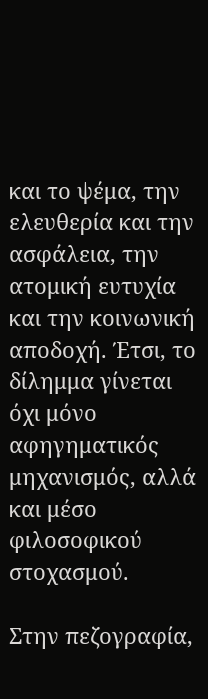και το ψέμα, την ελευθερία και την ασφάλεια, την ατομική ευτυχία και την κοινωνική αποδοχή. Έτσι, το δίλημμα γίνεται όχι μόνο αφηγηματικός μηχανισμός, αλλά και μέσο φιλοσοφικού στοχασμού.

Στην πεζογραφία,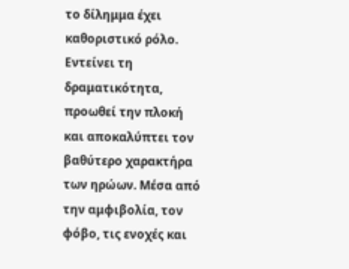το δίλημμα έχει καθοριστικό ρόλο. Εντείνει τη δραματικότητα, προωθεί την πλοκή και αποκαλύπτει τον βαθύτερο χαρακτήρα των ηρώων. Μέσα από την αμφιβολία, τον φόβο, τις ενοχές και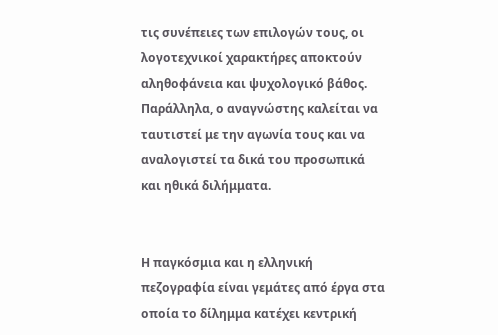τις συνέπειες των επιλογών τους, οι λογοτεχνικοί χαρακτήρες αποκτούν αληθοφάνεια και ψυχολογικό βάθος. Παράλληλα, ο αναγνώστης καλείται να ταυτιστεί με την αγωνία τους και να αναλογιστεί τα δικά του προσωπικά και ηθικά διλήμματα.


Η παγκόσμια και η ελληνική πεζογραφία είναι γεμάτες από έργα στα οποία το δίλημμα κατέχει κεντρική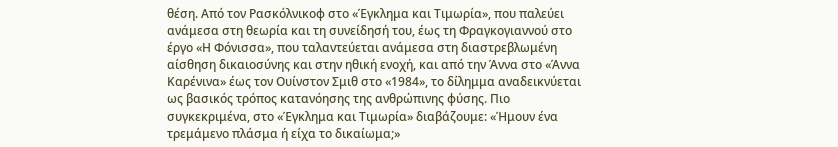θέση. Από τον Ρασκόλνικοφ στο «Έγκλημα και Τιμωρία», που παλεύει ανάμεσα στη θεωρία και τη συνείδησή του, έως τη Φραγκογιαννού στο έργο «Η Φόνισσα», που ταλαντεύεται ανάμεσα στη διαστρεβλωμένη αίσθηση δικαιοσύνης και στην ηθική ενοχή, και από την Άννα στο «Άννα Καρένινα» έως τον Ουίνστον Σμιθ στο «1984», το δίλημμα αναδεικνύεται ως βασικός τρόπος κατανόησης της ανθρώπινης φύσης. Πιο συγκεκριμένα, στο «Έγκλημα και Τιμωρία» διαβάζουμε: «Ήμουν ένα τρεμάμενο πλάσμα ή είχα το δικαίωμα;»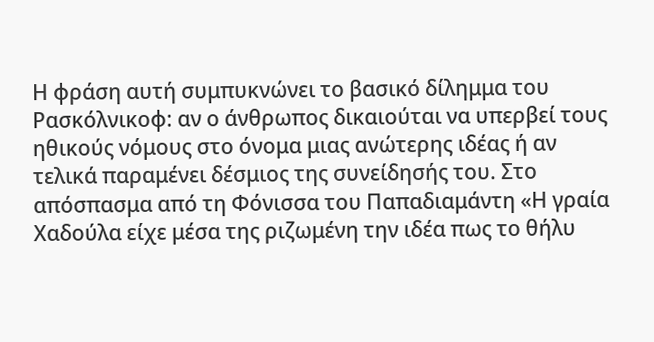Η φράση αυτή συμπυκνώνει το βασικό δίλημμα του Ρασκόλνικοφ: αν ο άνθρωπος δικαιούται να υπερβεί τους ηθικούς νόμους στο όνομα μιας ανώτερης ιδέας ή αν τελικά παραμένει δέσμιος της συνείδησής του. Στο απόσπασμα από τη Φόνισσα του Παπαδιαμάντη «Η γραία Χαδούλα είχε μέσα της ριζωμένη την ιδέα πως το θήλυ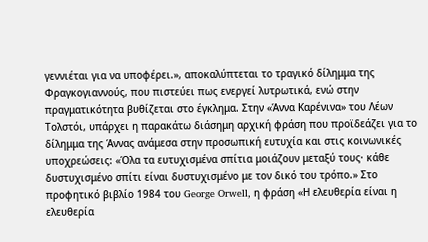γεννιέται για να υποφέρει.», αποκαλύπτεται το τραγικό δίλημμα της Φραγκογιαννούς, που πιστεύει πως ενεργεί λυτρωτικά, ενώ στην πραγματικότητα βυθίζεται στο έγκλημα. Στην «Άννα Καρένινα» του Λέων Τολστόι, υπάρχει η παρακάτω διάσημη αρχική φράση που προϊδεάζει για το δίλημμα της Άννας ανάμεσα στην προσωπική ευτυχία και στις κοινωνικές υποχρεώσεις: «Όλα τα ευτυχισμένα σπίτια μοιάζουν μεταξύ τους· κάθε δυστυχισμένο σπίτι είναι δυστυχισμένο με τον δικό του τρόπο.» Στο προφητικό βιβλίο 1984 του George Orwell, η φράση «Η ελευθερία είναι η ελευθερία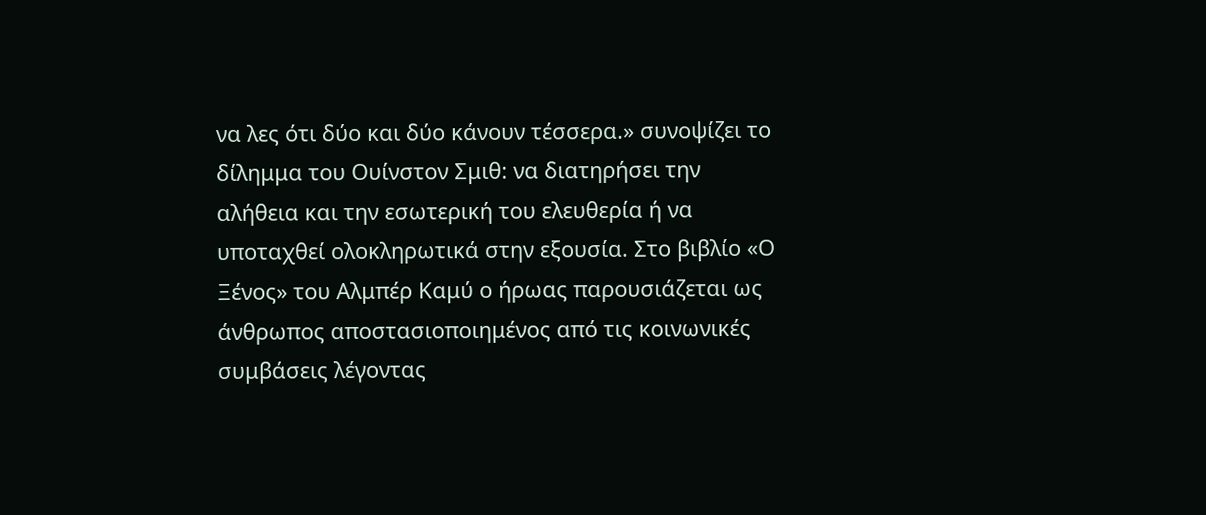να λες ότι δύο και δύο κάνουν τέσσερα.» συνοψίζει το δίλημμα του Ουίνστον Σμιθ: να διατηρήσει την αλήθεια και την εσωτερική του ελευθερία ή να υποταχθεί ολοκληρωτικά στην εξουσία. Στο βιβλίο «Ο Ξένος» του Αλμπέρ Καμύ ο ήρωας παρουσιάζεται ως άνθρωπος αποστασιοποιημένος από τις κοινωνικές συμβάσεις λέγοντας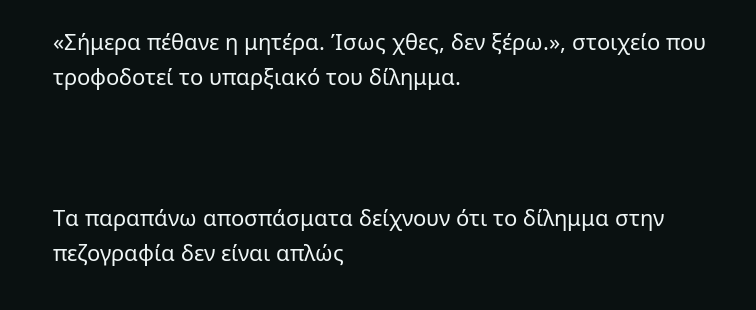«Σήμερα πέθανε η μητέρα. Ίσως χθες, δεν ξέρω.», στοιχείο που τροφοδοτεί το υπαρξιακό του δίλημμα.



Τα παραπάνω αποσπάσματα δείχνουν ότι το δίλημμα στην πεζογραφία δεν είναι απλώς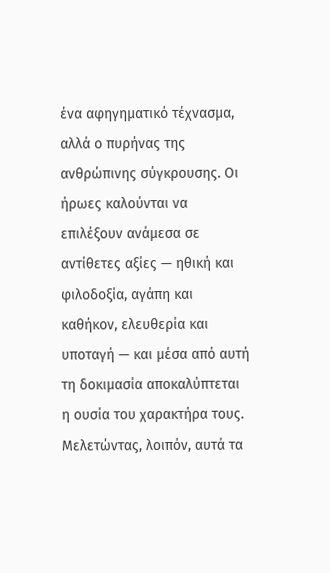ένα αφηγηματικό τέχνασμα, αλλά ο πυρήνας της ανθρώπινης σύγκρουσης. Οι ήρωες καλούνται να επιλέξουν ανάμεσα σε αντίθετες αξίες — ηθική και φιλοδοξία, αγάπη και καθήκον, ελευθερία και υποταγή — και μέσα από αυτή τη δοκιμασία αποκαλύπτεται η ουσία του χαρακτήρα τους. Μελετώντας, λοιπόν, αυτά τα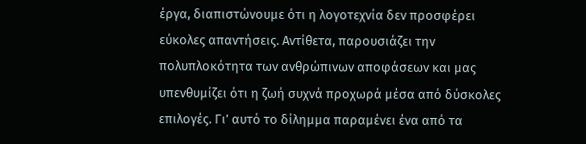έργα, διαπιστώνουμε ότι η λογοτεχνία δεν προσφέρει εύκολες απαντήσεις. Αντίθετα, παρουσιάζει την πολυπλοκότητα των ανθρώπινων αποφάσεων και μας υπενθυμίζει ότι η ζωή συχνά προχωρά μέσα από δύσκολες επιλογές. Γι’ αυτό το δίλημμα παραμένει ένα από τα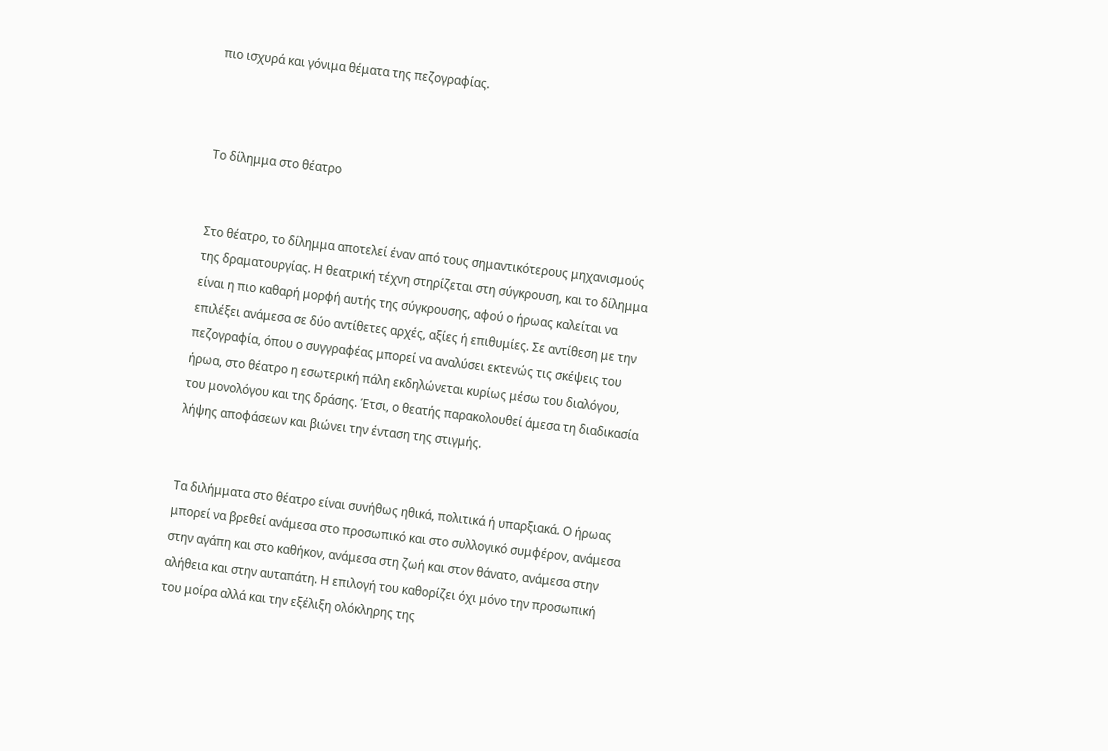πιο ισχυρά και γόνιμα θέματα της πεζογραφίας.



Το δίλημμα στο θέατρο


Στο θέατρο, το δίλημμα αποτελεί έναν από τους σημαντικότερους μηχανισμούς της δραματουργίας. Η θεατρική τέχνη στηρίζεται στη σύγκρουση, και το δίλημμα είναι η πιο καθαρή μορφή αυτής της σύγκρουσης, αφού ο ήρωας καλείται να επιλέξει ανάμεσα σε δύο αντίθετες αρχές, αξίες ή επιθυμίες. Σε αντίθεση με την πεζογραφία, όπου ο συγγραφέας μπορεί να αναλύσει εκτενώς τις σκέψεις του ήρωα, στο θέατρο η εσωτερική πάλη εκδηλώνεται κυρίως μέσω του διαλόγου, του μονολόγου και της δράσης. Έτσι, ο θεατής παρακολουθεί άμεσα τη διαδικασία λήψης αποφάσεων και βιώνει την ένταση της στιγμής.


Τα διλήμματα στο θέατρο είναι συνήθως ηθικά, πολιτικά ή υπαρξιακά. Ο ήρωας μπορεί να βρεθεί ανάμεσα στο προσωπικό και στο συλλογικό συμφέρον, ανάμεσα στην αγάπη και στο καθήκον, ανάμεσα στη ζωή και στον θάνατο, ανάμεσα στην αλήθεια και στην αυταπάτη. Η επιλογή του καθορίζει όχι μόνο την προσωπική του μοίρα αλλά και την εξέλιξη ολόκληρης της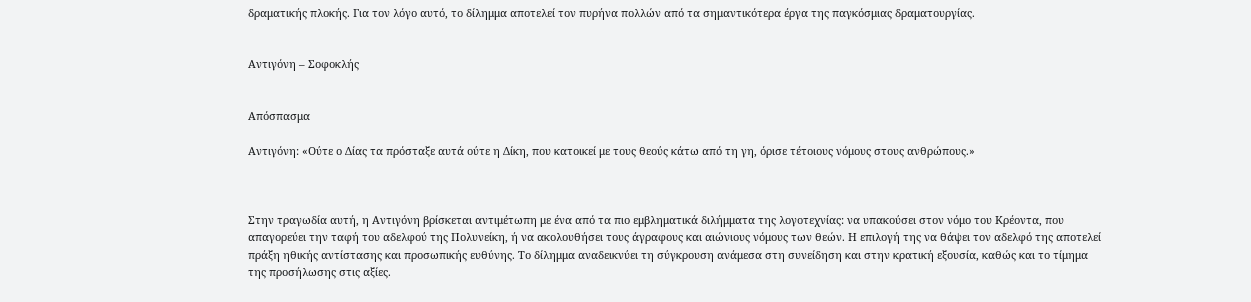δραματικής πλοκής. Για τον λόγο αυτό, το δίλημμα αποτελεί τον πυρήνα πολλών από τα σημαντικότερα έργα της παγκόσμιας δραματουργίας.


Αντιγόνη – Σοφοκλής


Απόσπασμα

Αντιγόνη: «Ούτε ο Δίας τα πρόσταξε αυτά ούτε η Δίκη, που κατοικεί με τους θεούς κάτω από τη γη, όρισε τέτοιους νόμους στους ανθρώπους.»



Στην τραγωδία αυτή, η Αντιγόνη βρίσκεται αντιμέτωπη με ένα από τα πιο εμβληματικά διλήμματα της λογοτεχνίας: να υπακούσει στον νόμο του Κρέοντα, που απαγορεύει την ταφή του αδελφού της Πολυνείκη, ή να ακολουθήσει τους άγραφους και αιώνιους νόμους των θεών. Η επιλογή της να θάψει τον αδελφό της αποτελεί πράξη ηθικής αντίστασης και προσωπικής ευθύνης. Το δίλημμα αναδεικνύει τη σύγκρουση ανάμεσα στη συνείδηση και στην κρατική εξουσία, καθώς και το τίμημα της προσήλωσης στις αξίες.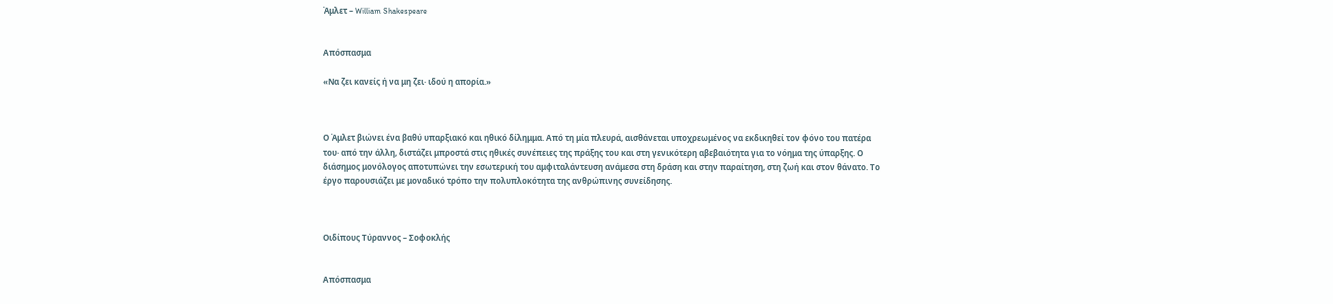Άμλετ – William Shakespeare


Απόσπασμα

«Να ζει κανείς ή να μη ζει· ιδού η απορία.»



Ο Άμλετ βιώνει ένα βαθύ υπαρξιακό και ηθικό δίλημμα. Από τη μία πλευρά, αισθάνεται υποχρεωμένος να εκδικηθεί τον φόνο του πατέρα του· από την άλλη, διστάζει μπροστά στις ηθικές συνέπειες της πράξης του και στη γενικότερη αβεβαιότητα για το νόημα της ύπαρξης. Ο διάσημος μονόλογος αποτυπώνει την εσωτερική του αμφιταλάντευση ανάμεσα στη δράση και στην παραίτηση, στη ζωή και στον θάνατο. Το έργο παρουσιάζει με μοναδικό τρόπο την πολυπλοκότητα της ανθρώπινης συνείδησης.



Οιδίπους Τύραννος – Σοφοκλής


Απόσπασμα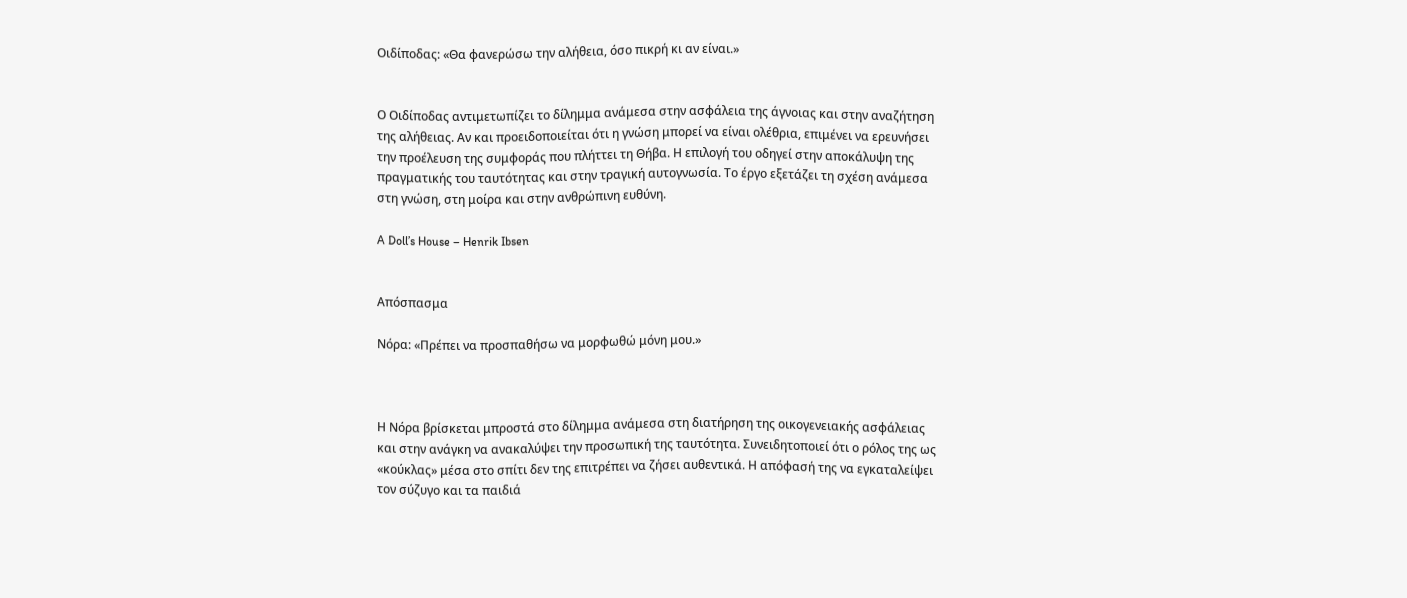Οιδίποδας: «Θα φανερώσω την αλήθεια, όσο πικρή κι αν είναι.»


Ο Οιδίποδας αντιμετωπίζει το δίλημμα ανάμεσα στην ασφάλεια της άγνοιας και στην αναζήτηση της αλήθειας. Αν και προειδοποιείται ότι η γνώση μπορεί να είναι ολέθρια, επιμένει να ερευνήσει την προέλευση της συμφοράς που πλήττει τη Θήβα. Η επιλογή του οδηγεί στην αποκάλυψη της πραγματικής του ταυτότητας και στην τραγική αυτογνωσία. Το έργο εξετάζει τη σχέση ανάμεσα στη γνώση, στη μοίρα και στην ανθρώπινη ευθύνη.

A Doll’s House – Henrik Ibsen


Απόσπασμα

Νόρα: «Πρέπει να προσπαθήσω να μορφωθώ μόνη μου.»



Η Νόρα βρίσκεται μπροστά στο δίλημμα ανάμεσα στη διατήρηση της οικογενειακής ασφάλειας και στην ανάγκη να ανακαλύψει την προσωπική της ταυτότητα. Συνειδητοποιεί ότι ο ρόλος της ως «κούκλας» μέσα στο σπίτι δεν της επιτρέπει να ζήσει αυθεντικά. Η απόφασή της να εγκαταλείψει τον σύζυγο και τα παιδιά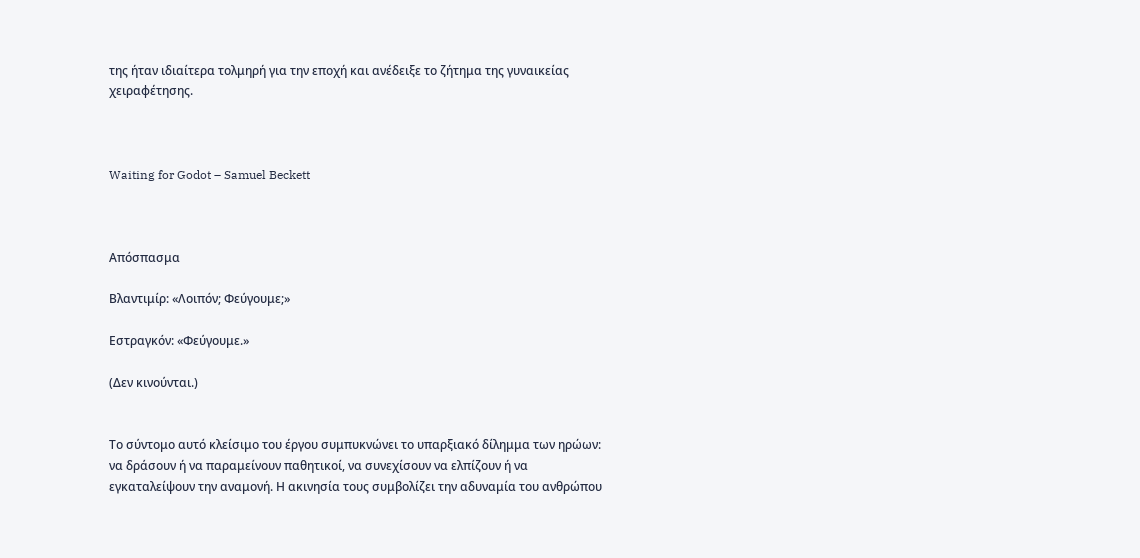της ήταν ιδιαίτερα τολμηρή για την εποχή και ανέδειξε το ζήτημα της γυναικείας χειραφέτησης.



Waiting for Godot – Samuel Beckett



Απόσπασμα

Βλαντιμίρ: «Λοιπόν; Φεύγουμε;»

Εστραγκόν: «Φεύγουμε.»

(Δεν κινούνται.)


Το σύντομο αυτό κλείσιμο του έργου συμπυκνώνει το υπαρξιακό δίλημμα των ηρώων: να δράσουν ή να παραμείνουν παθητικοί, να συνεχίσουν να ελπίζουν ή να εγκαταλείψουν την αναμονή. Η ακινησία τους συμβολίζει την αδυναμία του ανθρώπου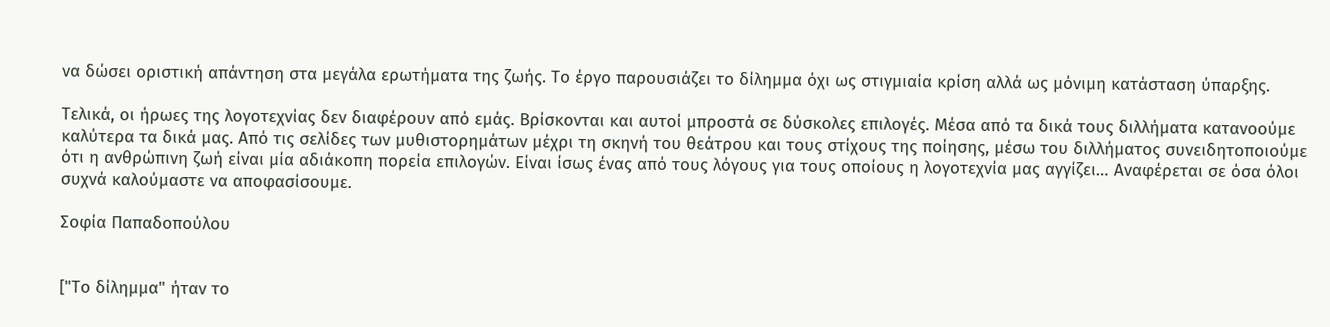να δώσει οριστική απάντηση στα μεγάλα ερωτήματα της ζωής. Το έργο παρουσιάζει το δίλημμα όχι ως στιγμιαία κρίση αλλά ως μόνιμη κατάσταση ύπαρξης.

Τελικά, οι ήρωες της λογοτεχνίας δεν διαφέρουν από εμάς. Βρίσκονται και αυτοί μπροστά σε δύσκολες επιλογές. Μέσα από τα δικά τους διλλήματα κατανοούμε καλύτερα τα δικά μας. Από τις σελίδες των μυθιστορημάτων μέχρι τη σκηνή του θεάτρου και τους στίχους της ποίησης, μέσω του διλλήματος συνειδητοποιούμε ότι η ανθρώπινη ζωή είναι μία αδιάκοπη πορεία επιλογών. Είναι ίσως ένας από τους λόγους για τους οποίους η λογοτεχνία μας αγγίζει… Αναφέρεται σε όσα όλοι συχνά καλούμαστε να αποφασίσουμε.

Σοφία Παπαδοπούλου


["Το δίλημμα" ήταν το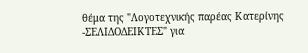θέμα της "Λογοτεχνικής παρέας Κατερίνης -ΣΕΛΙΔΟΔΕΙΚΤΕΣ" για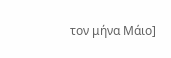τον μήνα Μάιο]